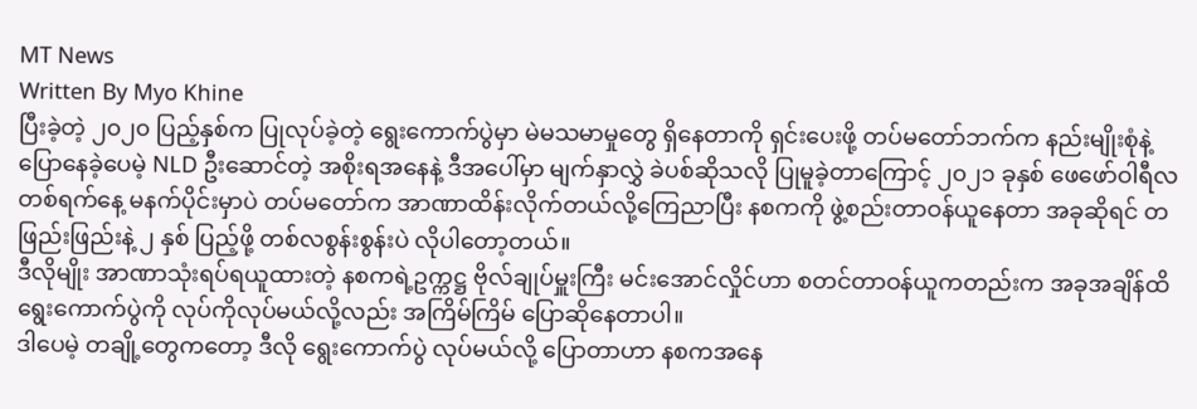MT News
Written By Myo Khine
ပြီးခဲ့တဲ့ ၂၀၂၀ ပြည့်နှစ်က ပြုလုပ်ခဲ့တဲ့ ရွေးကောက်ပွဲမှာ မဲမသမာမှုတွေ ရှိနေတာကို ရှင်းပေးဖို့ တပ်မတော်ဘက်က နည်းမျိုးစုံနဲ့ ပြောနေခဲ့ပေမဲ့ NLD ဦးဆောင်တဲ့ အစိုးရအနေနဲ့ ဒီအပေါ်မှာ မျက်နှာလွှဲ ခဲပစ်ဆိုသလို ပြုမူခဲ့တာကြောင့် ၂၀၂၁ ခုနှစ် ဖေဖော်ဝါရီလ တစ်ရက်နေ့ မနက်ပိုင်းမှာပဲ တပ်မတော်က အာဏာထိန်းလိုက်တယ်လို့ကြေညာပြီး နစကကို ဖွဲ့စည်းတာဝန်ယူနေတာ အခုဆိုရင် တဖြည်းဖြည်းနဲ့ ၂ နှစ် ပြည့်ဖို့ တစ်လစွန်းစွန်းပဲ လိုပါတော့တယ်။
ဒီလိုမျိုး အာဏာသုံးရပ်ရယူထားတဲ့ နစကရဲ့ဥက္ကဋ္ဌ ဗိုလ်ချုပ်မှူးကြီး မင်းအောင်လှိုင်ဟာ စတင်တာဝန်ယူကတည်းက အခုအချိန်ထိ ရွေးကောက်ပွဲကို လုပ်ကိုလုပ်မယ်လို့လည်း အကြိမ်ကြိမ် ပြောဆိုနေတာပါ။
ဒါပေမဲ့ တချို့တွေကတော့ ဒီလို ရွေးကောက်ပွဲ လုပ်မယ်လို့ ပြောတာဟာ နစကအနေ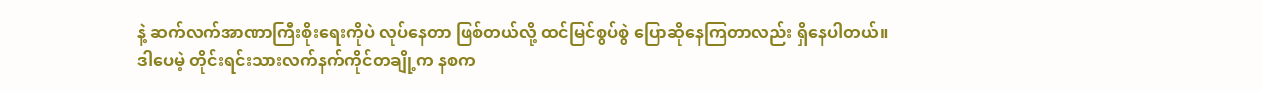နဲ့ ဆက်လက်အာဏာကြီးစိုးရေးကိုပဲ လုပ်နေတာ ဖြစ်တယ်လို့ ထင်မြင်စွပ်စွဲ ပြောဆိုနေကြတာလည်း ရှိနေပါတယ်။
ဒါပေမဲ့ တိုင်းရင်းသားလက်နက်ကိုင်တချို့က နစက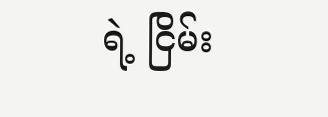ရဲ့ ငြိမ်း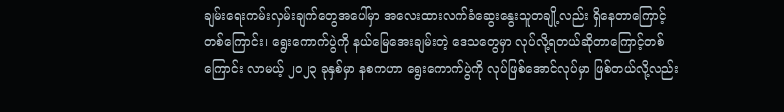ချမ်းရေးကမ်းလှမ်းချက်တွေအပေါ်မှာ အလေးထားလက်ခံဆွေးနွေးသူတချို့လည်း ရှိနေတာကြောင့် တစ်ကြောင်း၊ ရွေးကောက်ပွဲကို နယ်မြေအေးချမ်းတဲ့ ဒေသတွေမှာ လုပ်လို့ရတယ်ဆိုတာကြောင့်တစ်ကြောင်း လာမယ့် ၂၀၂၃ ခုနှစ်မှာ နစကဟာ ရွေးကောက်ပွဲကို လုပ်ဖြစ်အောင်လုပ်မှာ ဖြစ်တယ်လို့လည်း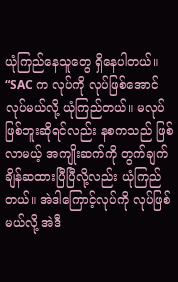ယုံကြည်နေသူတွေ ရှိနေပါတယ်။
“SAC က လုပ်ကို လုပ်ဖြစ်အောင်လုပ်မယ်လို့ ယုံကြည်တယ်။ မလုပ်ဖြစ်ဘူးဆိုရင်လည်း နစကသည် ဖြစ်လာမယ့် အကျိုးဆက်ကို တွက်ချက်ချိန်ဆထားပြီပြီလို့လည်း ယုံကြည်တယ်။ အဲဒါကြောင့်လုပ်ကို လုပ်ဖြစ်မယ်လို့ အဲဒီ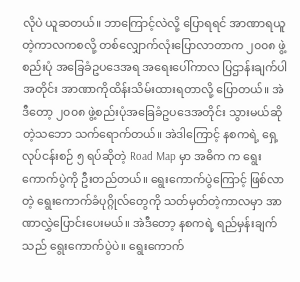လိုပဲ ယူဆတယ်။ ဘာကြောင့်လဲလို့ ပြောရရင် အာဏာရယူတဲ့ကာလကစလို့ တစ်လျှောက်လုံးပြောလာတာက ၂၀၀၈ ဖွဲ့စည်းပုံ အခြေခံဥပဒေအရ အရေးပေါ်ကာလ ပြဌာန်းချက်ပါအတိုင်း အာဏာကိုထိန်းသိမ်းထားရတာလို့ ပြောတယ်။ အဲဒီတော့ ၂၀၀၈ ဖွဲ့စည်းပုံအခြေခံဥပဒေအတိုင်း သွားမယ်ဆိုတဲ့သဘော သက်ရောက်တယ်။ အဲဒါကြောင့် နစကရဲ့ ရှေ့လုပ်ငန်းစဉ် ၅ ရပ်ဆိုတဲ့ Road Map မှာ အဓိက က ရွေးကောက်ပွဲကို ဦးတည်တယ်။ ရွေးကောက်ပွဲကြောင့် ဖြစ်လာတဲ့ ရွေးကောက်ခံပုဂ္ဂိုလ်တွေကို သတ်မှတ်တဲ့ကာလမှာ အာဏာလွှဲပြောင်းပေးမယ်။ အဲဒီတော့ နစကရဲ့ ရည်မှန်းချက်သည် ရွေးကောက်ပွဲပဲ။ ရွေးကောက်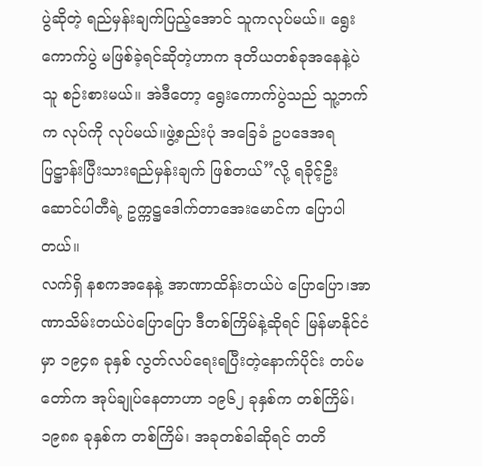ပွဲဆိုတဲ့ ရည်မှန်းချက်ပြည့်အောင် သူကလုပ်မယ်။ ရွေးကောက်ပွဲ မဖြစ်ခဲ့ရင်ဆိုတဲ့ဟာက ဒုတိယတစ်ခုအနေနဲ့ပဲ သူ စဉ်းစားမယ်။ အဲဒီတော့ ရွေးကောက်ပွဲသည် သူ့ဘက်က လုပ်ကို လုပ်မယ်။ဖွဲ့စည်းပုံ အခြေခံ ဥပဒေအရပြဋ္ဌာန်းပြီးသားရည်မှန်းချက် ဖြစ်တယ်”လို့ ရခိုင့်ဦးဆောင်ပါတီရဲ့ ဥက္ကဋ္ဌဒေါက်တာအေးမောင်က ပြောပါတယ်။
လက်ရှိ နစကအနေနဲ့ အာဏာထိန်းတယ်ပဲ ပြောပြော၊အာဏာသိမ်းတယ်ပဲပြောပြော ဒီတစ်ကြိမ်နဲ့ဆိုရင် မြန်မာနိုင်ငံမှာ ၁၉၄၈ ခုနှစ် လွတ်လပ်ရေးရပြီးတဲ့နောက်ပိုင်း တပ်မတော်က အုပ်ချုပ်နေတာဟာ ၁၉၆၂ ခုနှစ်က တစ်ကြိမ်၊ ၁၉၈၈ ခုနှစ်က တစ်ကြိမ်၊ အခုတစ်ခါဆိုရင် တတိ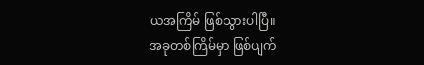ယအကြိမ် ဖြစ်သွားပါပြီ။
အခုတစ်ကြိမ်မှာ ဖြစ်ပျက်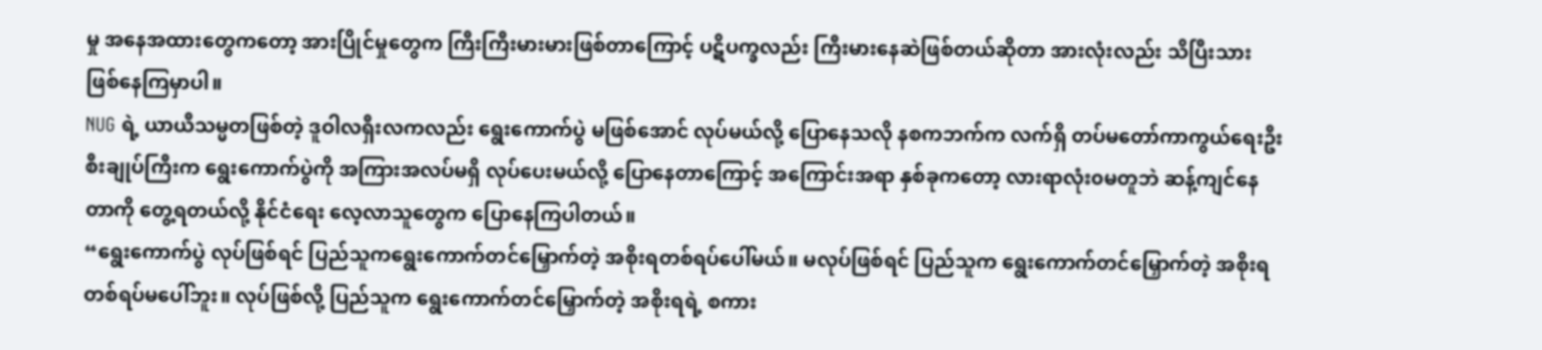မှု အနေအထားတွေကတော့ အားပြိုင်မှုတွေက ကြီးကြီးမားမားဖြစ်တာကြောင့် ပဋိပက္ခလည်း ကြီးမားနေဆဲဖြစ်တယ်ဆိုတာ အားလုံးလည်း သိပြီးသား ဖြစ်နေကြမှာပါ။
NUG ရဲ့ ယာယီသမ္မတဖြစ်တဲ့ ဒူဝါလရှီးလကလည်း ရွေးကောက်ပွဲ မဖြစ်အောင် လုပ်မယ်လို့ ပြောနေသလို နစကဘက်က လက်ရှိ တပ်မတော်ကာကွယ်ရေးဦးစီးချုပ်ကြီးက ရွေးကောက်ပွဲကို အကြားအလပ်မရှိ လုပ်ပေးမယ်လို့ ပြောနေတာကြောင့် အကြောင်းအရာ နှစ်ခုကတော့ လားရာလုံး၀မတူဘဲ ဆန့်ကျင်နေတာကို တွေ့ရတယ်လို့ နိုင်ငံရေး လေ့လာသူတွေက ပြောနေကြပါတယ်။
“ရွေးကောက်ပွဲ လုပ်ဖြစ်ရင် ပြည်သူကရွေးကောက်တင်မြှောက်တဲ့ အစိုးရတစ်ရပ်ပေါ်မယ်။ မလုပ်ဖြစ်ရင် ပြည်သူက ရွေးကောက်တင်မြှောက်တဲ့ အစိုးရတစ်ရပ်မပေါ်ဘူး။ လုပ်ဖြစ်လို့ ပြည်သူက ရွေးကောက်တင်မြှောက်တဲ့ အစိုးရရဲ့ စကား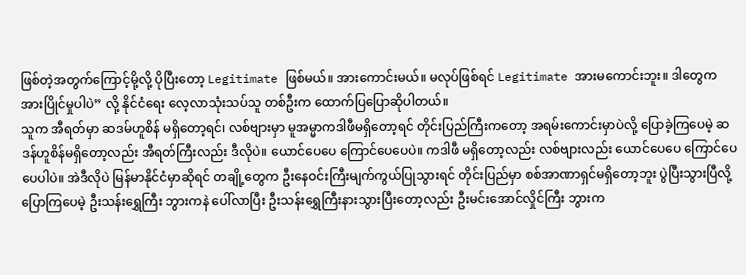ဖြစ်တဲ့အတွက်ကြောင့်မို့လို့ ပိုပြီးတော့ Legitimate ဖြစ်မယ်။ အားကောင်းမယ်။ မလုပ်ဖြစ်ရင် Legitimate အားမကောင်းဘူး။ ဒါတွေက အားပြိုင်မှုပါပဲ” လို့ နိုင်ငံရေး လေ့လာသုံးသပ်သူ တစ်ဦးက ထောက်ပြပြောဆိုပါတယ်။
သူက အီရတ်မှာ ဆဒမ်ဟူစိန် မရှိတော့ရင်၊ လစ်ဗျားမှာ မူအမ္မာကဒါဖီမရှိတော့ရင် တိုင်းပြည်ကြီးကတော့ အရမ်းကောင်းမှာပဲလို့ ပြောခဲ့ကြပေမဲ့ ဆဒန်ဟူစိန်မရှိတော့လည်း အီရတ်ကြီးလည်း ဒီလိုပဲ။ ယောင်ပေပေ ကြောင်ပေပေပဲ။ ကဒါဖီ မရှိတော့လည်း လစ်ဗျားလည်း ယောင်ပေပေ ကြောင်ပေပေပါပဲ။ အဲဒီလိုပဲ မြန်မာနိုင်ငံမှာဆိုရင် တချို့တွေက ဦးနေဝင်းကြီးမျက်ကွယ်ပြုသွားရင် တိုင်းပြည်မှာ စစ်အာဏာရှင်မရှိတော့ဘူး ပွဲပြီးသွားပြီလို့ ပြောကြပေမဲ့ ဦးသန်းရွှေကြီး ဘွားကနဲ ပေါ်လာပြီး ဦးသန်းရွှေကြီးနားသွားပြီးတော့လည်း ဦးမင်းအောင်လှိုင်ကြီး ဘွားက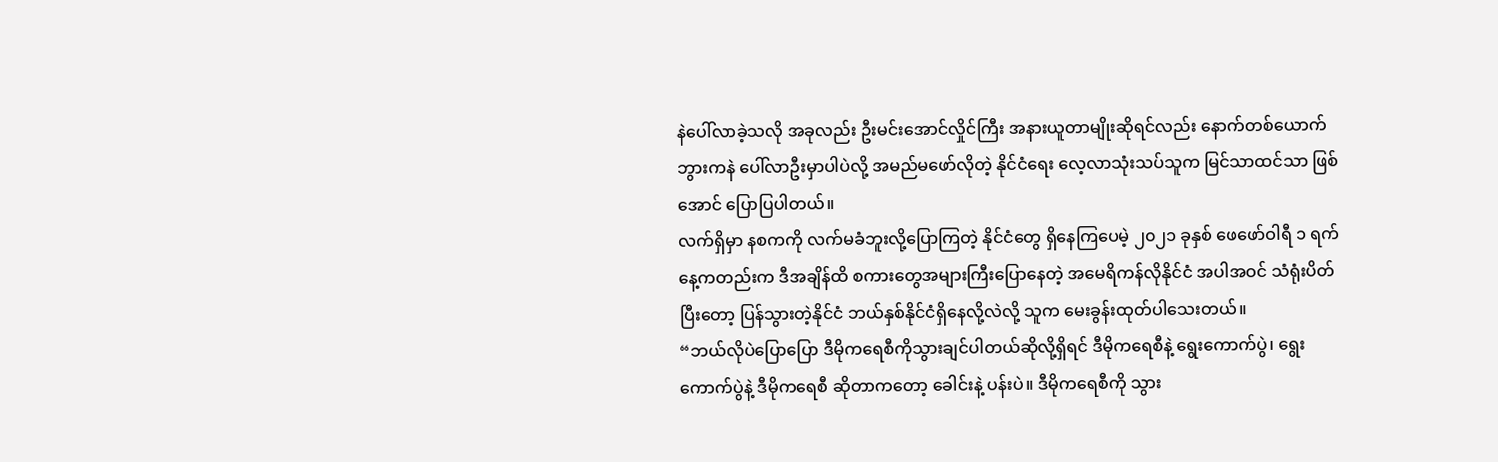နဲပေါ်လာခဲ့သလို အခုလည်း ဦးမင်းအောင်လှိုင်ကြီး အနားယူတာမျိုးဆိုရင်လည်း နောက်တစ်ယောက် ဘွားကနဲ ပေါ်လာဦးမှာပါပဲလို့ အမည်မဖော်လိုတဲ့ နိုင်ငံရေး လေ့လာသုံးသပ်သူက မြင်သာထင်သာ ဖြစ်အောင် ပြောပြပါတယ်။
လက်ရှိမှာ နစကကို လက်မခံဘူးလို့ပြောကြတဲ့ နိုင်ငံတွေ ရှိနေကြပေမဲ့ ၂၀၂၁ ခုနှစ် ဖေဖော်ဝါရီ ၁ ရက်နေ့ကတည်းက ဒီအချိန်ထိ စကားတွေအများကြီးပြောနေတဲ့ အမေရိကန်လိုနိုင်ငံ အပါအဝင် သံရုံးပိတ်ပြီးတော့ ပြန်သွားတဲ့နိုင်ငံ ဘယ်နှစ်နိုင်ငံရှိနေလို့လဲလို့ သူက မေးခွန်းထုတ်ပါသေးတယ်။
“ဘယ်လိုပဲပြောပြော ဒီမိုကရေစီကိုသွားချင်ပါတယ်ဆိုလို့ရှိရင် ဒီမိုကရေစီနဲ့ ရွေးကောက်ပွဲ၊ ရွေးကောက်ပွဲနဲ့ ဒီမိုကရေစီ ဆိုတာကတော့ ခေါင်းနဲ့ ပန်းပဲ။ ဒီမိုကရေစီကို သွား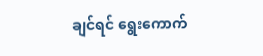ချင်ရင် ရွေးကောက်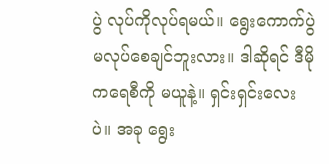ပွဲ လုပ်ကိုလုပ်ရမယ်။ ရွေးကောက်ပွဲ မလုပ်စေချင်ဘူးလား။ ဒါဆိုရင် ဒီမိုကရေစီကို မယူနဲ့။ ရှင်းရှင်းလေးပဲ။ အခု ရွေး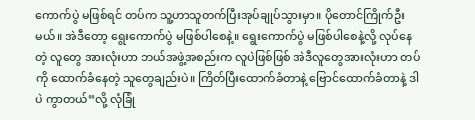ကောက်ပွဲ မဖြစ်ရင် တပ်က သူ့ဟာသူတက်ပြီးအုပ်ချုပ်သွားမှာ။ ပိုတောင်ကြိုက်ဦးမယ်။ အဲဒီတော့ ရွေးကောက်ပွဲ မဖြစ်ပါစေနဲ့။ ရွေးကောက်ပွဲ မဖြစ်ပါစေနဲ့လို့ လုပ်နေတဲ့ လူတွေ အားလုံးဟာ ဘယ်အဖွဲ့အစည်းက လူပဲဖြစ်ဖြစ် အဲဒီလူတွေအားလုံးဟာ တပ်ကို ထောက်ခံနေတဲ့ သူတွေချည်းပဲ။ ကြိတ်ပြီးထောက်ခံတာနဲ့ ဗြောင်ထောက်ခံတာနဲ့ ဒါပဲ ကွာတယ်”လို့ လုံခြုံ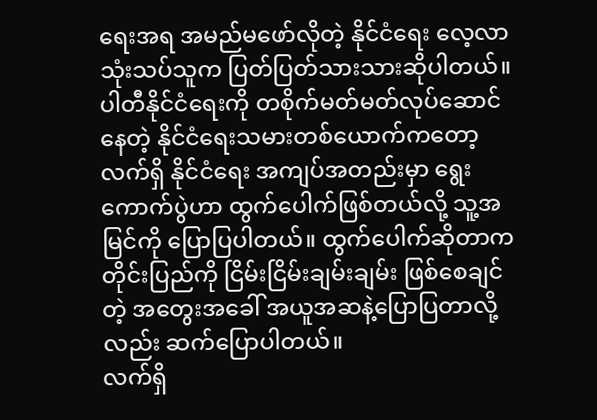ရေးအရ အမည်မဖော်လိုတဲ့ နိုင်ငံရေး လေ့လာသုံးသပ်သူက ပြတ်ပြတ်သားသားဆိုပါတယ်။
ပါတီနိုင်ငံရေးကို တစိုက်မတ်မတ်လုပ်ဆောင်နေတဲ့ နိုင်ငံရေးသမားတစ်ယောက်ကတော့ လက်ရှိ နိုင်ငံရေး အကျပ်အတည်းမှာ ရွေးကောက်ပွဲဟာ ထွက်ပေါက်ဖြစ်တယ်လို့ သူ့အမြင်ကို ပြောပြပါတယ်။ ထွက်ပေါက်ဆိုတာက တိုင်းပြည်ကို ငြိမ်းငြိမ်းချမ်းချမ်း ဖြစ်စေချင်တဲ့ အတွေးအခေါ် အယူအဆနဲ့ပြောပြတာလို့လည်း ဆက်ပြောပါတယ်။
လက်ရှိ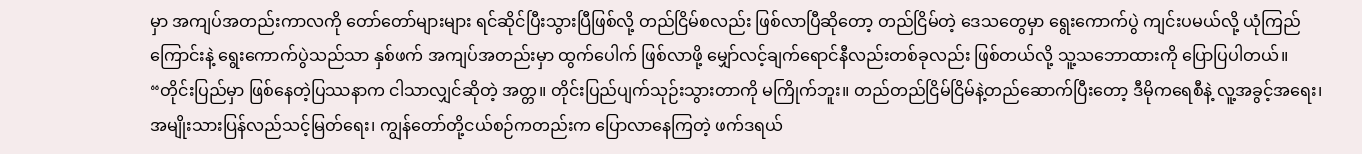မှာ အကျပ်အတည်းကာလကို တော်တော်များများ ရင်ဆိုင်ပြီးသွားပြီဖြစ်လို့ တည်ငြိမ်စလည်း ဖြစ်လာပြီဆိုတော့ တည်ငြိမ်တဲ့ ဒေသတွေမှာ ရွေးကောက်ပွဲ ကျင်းပမယ်လို့ ယုံကြည်ကြောင်းနဲ့ ရွေးကောက်ပွဲသည်သာ နှစ်ဖက် အကျပ်အတည်းမှာ ထွက်ပေါက် ဖြစ်လာဖို့ မျှော်လင့်ချက်ရောင်နီလည်းတစ်ခုလည်း ဖြစ်တယ်လို့ သူ့သဘောထားကို ပြောပြပါတယ်။
“တိုင်းပြည်မှာ ဖြစ်နေတဲ့ပြဿနာက ငါသာလျှင်ဆိုတဲ့ အတ္တ။ တိုင်းပြည်ပျက်သုဉ်းသွားတာကို မကြိုက်ဘူး။ တည်တည်ငြိမ်ငြိမ်နဲ့တည်ဆောက်ပြီးတော့ ဒီမိုကရေစီနဲ့ လူ့အခွင့်အရေး၊ အမျိုးသားပြန်လည်သင့်မြတ်ရေး၊ ကျွန်တော်တို့ငယ်စဉ်ကတည်းက ပြောလာနေကြတဲ့ ဖက်ဒရယ်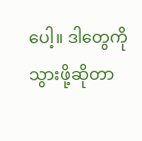ပေါ့။ ဒါတွေကို သွားဖို့ဆိုတာ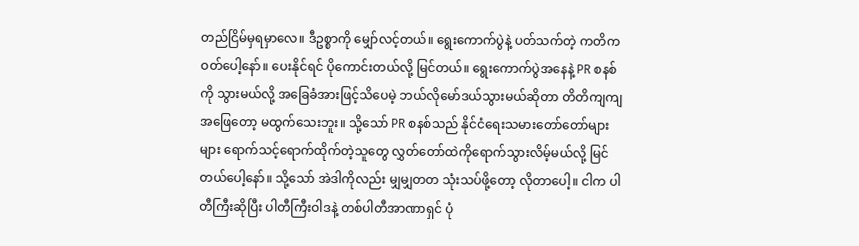တည်ငြိမ်မှရမှာလေ။ ဒီဥစ္စာကို မျှော်လင့်တယ်။ ရွေးကောက်ပွဲနဲ့ ပတ်သက်တဲ့ ကတိကဝတ်ပေါ့နော်။ ပေးနိုင်ရင် ပိုကောင်းတယ်လို့ မြင်တယ်။ ရွေးကောက်ပွဲအနေနဲ့ PR စနစ်ကို သွားမယ်လို့ အခြေခံအားဖြင့်သိပေမဲ့ ဘယ်လိုမော်ဒယ်သွားမယ်ဆိုတာ တိတိကျကျ အဖြေတော့ မထွက်သေးဘူး။ သို့သော် PR စနစ်သည် နိုင်ငံရေးသမားတော်တော်များများ ရောက်သင့်ရောက်ထိုက်တဲ့သူတွေ လွှတ်တော်ထဲကိုရောက်သွားလိမ့်မယ်လို့ မြင်တယ်ပေါ့နော်။ သို့သော် အဲဒါကိုလည်း မျှမျှတတ သုံးသပ်ဖို့တော့ လိုတာပေါ့။ ငါက ပါတီကြီးဆိုပြီး ပါတီကြီးဝါဒနဲ့ တစ်ပါတီအာဏာရှင် ပုံ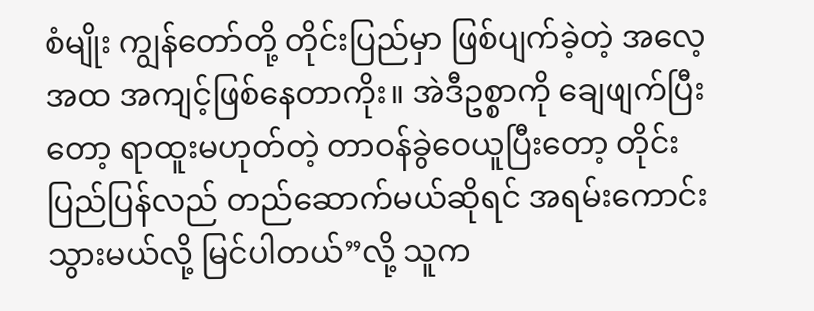စံမျိုး ကျွန်တော်တို့ တိုင်းပြည်မှာ ဖြစ်ပျက်ခဲ့တဲ့ အလေ့အထ အကျင့်ဖြစ်နေတာကိုး။ အဲဒီဥစ္စာကို ချေဖျက်ပြီးတော့ ရာထူးမဟုတ်တဲ့ တာဝန်ခွဲဝေယူပြီးတော့ တိုင်းပြည်ပြန်လည် တည်ဆောက်မယ်ဆိုရင် အရမ်းကောင်းသွားမယ်လို့ မြင်ပါတယ်”လို့ သူက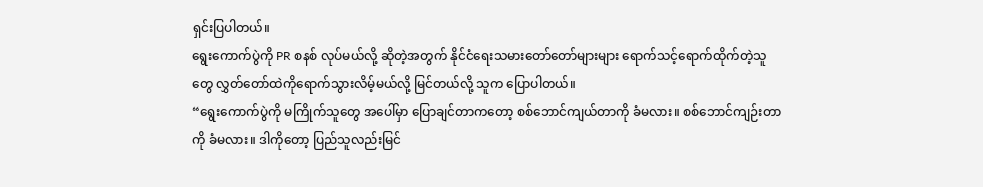ရှင်းပြပါတယ်။
ရွေးကောက်ပွဲကို PR စနစ် လုပ်မယ်လို့ ဆိုတဲ့အတွက် နိုင်ငံရေးသမားတော်တော်များများ ရောက်သင့်ရောက်ထိုက်တဲ့သူတွေ လွှတ်တော်ထဲကိုရောက်သွားလိမ့်မယ်လို့ မြင်တယ်လို့ သူက ပြောပါတယ်။
“ရွေးကောက်ပွဲကို မကြိုက်သူတွေ အပေါ်မှာ ပြောချင်တာကတော့ စစ်ဘောင်ကျယ်တာကို ခံမလား။ စစ်ဘောင်ကျဉ်းတာကို ခံမလား။ ဒါကိုတော့ ပြည်သူလည်းမြင်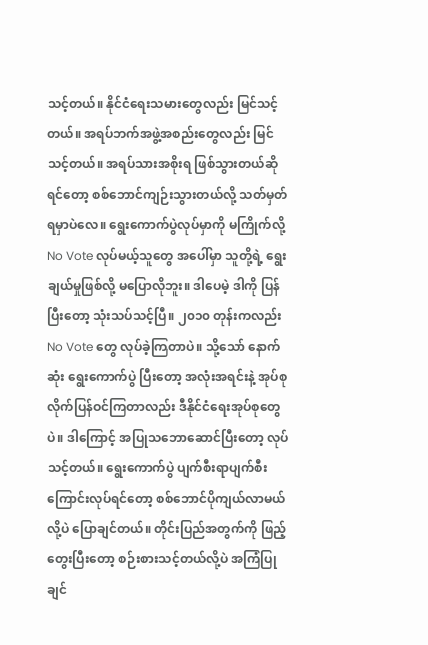သင့်တယ်။ နိုင်ငံရေးသမားတွေလည်း မြင်သင့်တယ်။ အရပ်ဘက်အဖွဲ့အစည်းတွေလည်း မြင်သင့်တယ်။ အရပ်သားအစိုးရ ဖြစ်သွားတယ်ဆိုရင်တော့ စစ်ဘောင်ကျဉ်းသွားတယ်လို့ သတ်မှတ်ရမှာပဲလေ။ ရွေးကောက်ပွဲလုပ်မှာကို မကြိုက်လို့ No Vote လုပ်မယ့်သူတွေ အပေါ်မှာ သူတို့ရဲ့ ရွေးချယ်မှုဖြစ်လို့ မပြောလိုဘူး။ ဒါပေမဲ့ ဒါကို ပြန်ပြီးတော့ သုံးသပ်သင့်ပြီ။ ၂၀၁၀ တုန်းကလည်း No Vote တွေ လုပ်ခဲ့ကြတာပဲ။ သို့သော် နောက်ဆုံး ရွေးကောက်ပွဲ ပြီးတော့ အလုံးအရင်းနဲ့ အုပ်စုလိုက်ပြန်ဝင်ကြတာလည်း ဒီနိုင်ငံရေးအုပ်စုတွေပဲ။ ဒါကြောင့် အပြုသဘောဆောင်ပြီးတော့ လုပ်သင့်တယ်။ ရွေးကောက်ပွဲ ပျက်စီးရာပျက်စီးကြောင်းလုပ်ရင်တော့ စစ်ဘောင်ပိုကျယ်လာမယ်လို့ပဲ ပြောချင်တယ်။ တိုင်းပြည်အတွက်ကို ဖြည့်တွေးပြီးတော့ စဉ်းစားသင့်တယ်လို့ပဲ အကြံပြုချင်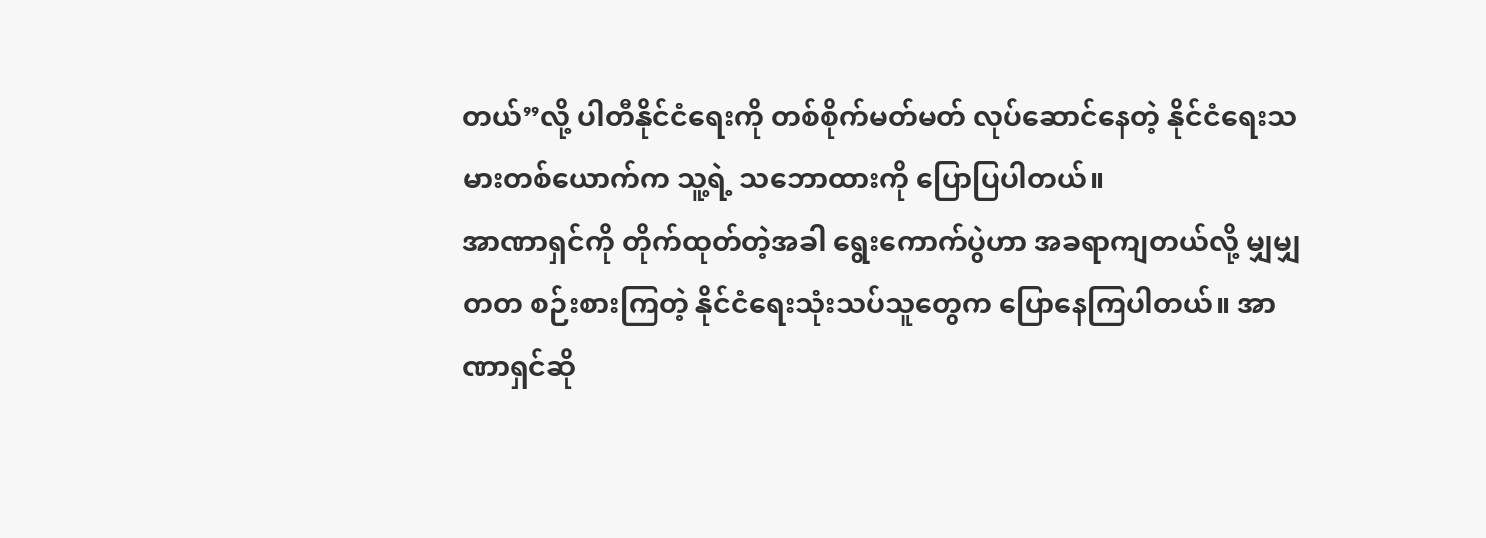တယ်”လို့ ပါတီနိုင်ငံရေးကို တစ်စိုက်မတ်မတ် လုပ်ဆောင်နေတဲ့ နိုင်ငံရေးသမားတစ်ယောက်က သူ့ရဲ့ သဘောထားကို ပြောပြပါတယ်။
အာဏာရှင်ကို တိုက်ထုတ်တဲ့အခါ ရွေးကောက်ပွဲဟာ အခရာကျတယ်လို့ မျှမျှတတ စဉ်းစားကြတဲ့ နိုင်ငံရေးသုံးသပ်သူတွေက ပြောနေကြပါတယ်။ အာဏာရှင်ဆို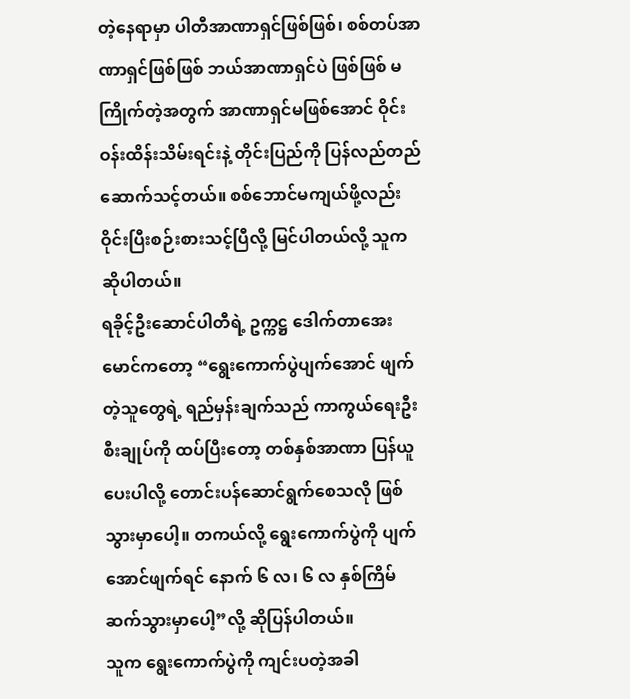တဲ့နေရာမှာ ပါတီအာဏာရှင်ဖြစ်ဖြစ်၊ စစ်တပ်အာဏာရှင်ဖြစ်ဖြစ် ဘယ်အာဏာရှင်ပဲ ဖြစ်ဖြစ် မကြိုက်တဲ့အတွက် အာဏာရှင်မဖြစ်အောင် ဝိုင်းဝန်းထိန်းသိမ်းရင်းနဲ့ တိုင်းပြည်ကို ပြန်လည်တည်ဆောက်သင့်တယ်။ စစ်ဘောင်မကျယ်ဖို့လည်း ဝိုင်းပြီးစဉ်းစားသင့်ပြီလို့ မြင်ပါတယ်လို့ သူက ဆိုပါတယ်။
ရခိုင့်ဦးဆောင်ပါတီရဲ့ ဥက္ကဋ္ဌ ဒေါက်တာအေးမောင်ကတော့ “ရွေးကောက်ပွဲပျက်အောင် ဖျက်တဲ့သူတွေရဲ့ ရည်မှန်းချက်သည် ကာကွယ်ရေးဦးစီးချုပ်ကို ထပ်ပြီးတော့ တစ်နှစ်အာဏာ ပြန်ယူပေးပါလို့ တောင်းပန်ဆောင်ရွက်စေသလို ဖြစ်သွားမှာပေါ့။ တကယ်လို့ ရွေးကောက်ပွဲကို ပျက်အောင်ဖျက်ရင် နောက် ၆ လ၊ ၆ လ နှစ်ကြိမ် ဆက်သွားမှာပေါ့”လို့ ဆိုပြန်ပါတယ်။
သူက ရွေးကောက်ပွဲကို ကျင်းပတဲ့အခါ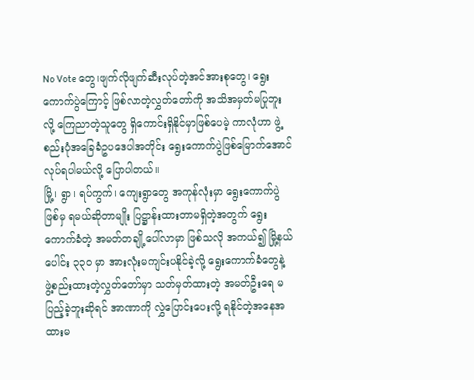No Vote တွေ၊ဖျက်လိုဖျက်ဆီးလုပ်တဲ့အင်အားစုတွေ၊ ရွေးကောက်ပွဲကြောင့် ဖြစ်လာတဲ့လွှတ်တော်ကို အသိအမှတ်မပြုဘူးလို့ ကြေညာတဲ့သူတွေ ရှိကောင်းရှိနိုင်မှာဖြစ်ပေမဲ့ ကာလုံဟာ ဖွဲ့စည်းပုံအခြေခံဥပဒေပါအတိုင်း ရွေးကောက်ပွဲဖြစ်မြောက်အောင် လုပ်ရပါမယ်လို့ ပြောပါတယ်။
မြို့၊ ရွာ၊ ရပ်ကွက်၊ ကျေးရွာတွေ အကုန်လုံးမှာ ရွေးကောက်ပွဲဖြစ်မှ ရမယ်ဆိုတာမျိုး ပြဋ္ဌာန်းထားတာမရှိတဲ့အတွက် ရွေးကောက်ခံတဲ့ အမတ်တချို့ပေါ်လာမှာ ဖြစ်သလို အကယ်၍ မြို့နယ်ပေါင်း ၃၃၀ မှာ အားလုံးမကျင်းပနိုင်ခဲ့လို့ ရွေးကောက်ခံတွေနဲ့ ဖွဲ့စည်းထားတဲ့လွှတ်တော်မှာ သတ်မှတ်ထားတဲ့ အမတ်ဦးရေ မပြည့်ခဲ့ဘူးဆိုရင် အာဏာကို လွှဲပြောင်းပေးလို့ ရနိုင်တဲ့အနေအထားမ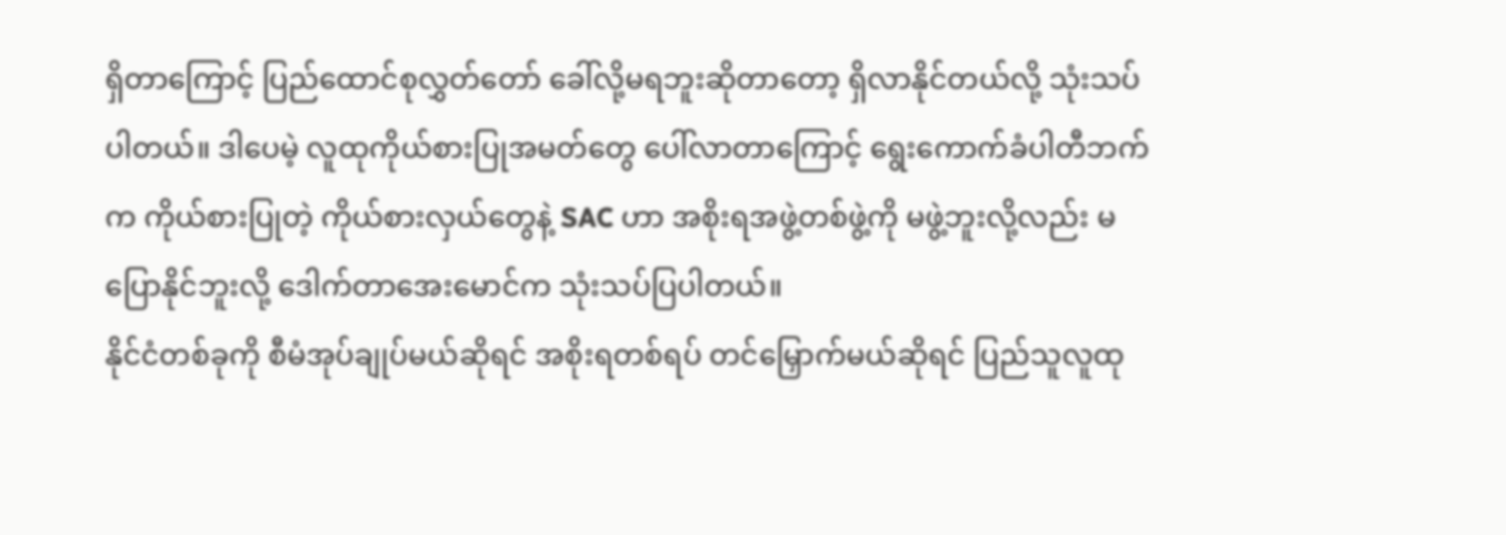ရှိတာကြောင့် ပြည်ထောင်စုလွှတ်တော် ခေါ်လို့မရဘူးဆိုတာတော့ ရှိလာနိုင်တယ်လို့ သုံးသပ်ပါတယ်။ ဒါပေမဲ့ လူထုကိုယ်စားပြုအမတ်တွေ ပေါ်လာတာကြောင့် ရွေးကောက်ခံပါတီဘက်က ကိုယ်စားပြုတဲ့ ကိုယ်စားလှယ်တွေနဲ့ SAC ဟာ အစိုးရအဖွဲ့တစ်ဖွဲ့ကို မဖွဲ့ဘူးလို့လည်း မပြောနိုင်ဘူးလို့ ဒေါက်တာအေးမောင်က သုံးသပ်ပြပါတယ်။
နိုင်ငံတစ်ခုကို စီမံအုပ်ချုပ်မယ်ဆိုရင် အစိုးရတစ်ရပ် တင်မြှောက်မယ်ဆိုရင် ပြည်သူလူထု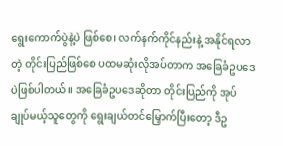ရွေးကောက်ပွဲနဲ့ပဲ ဖြစ်စေ၊ လက်နက်ကိုင်နည်းနဲ့ အနိုင်ရလာတဲ့ တိုင်းပြည်ဖြစ်စေ ပထမဆုံးလိုအပ်တာက အခြေခံဥပဒေပဲဖြစ်ပါတယ်။ အခြေခံဥပဒေဆိုတာ တိုင်းပြည်ကို အုပ်ချုပ်မယ့်သူတွေကို ရွေးချယ်တင်မြှောက်ပြီးတော့ ဒီဥ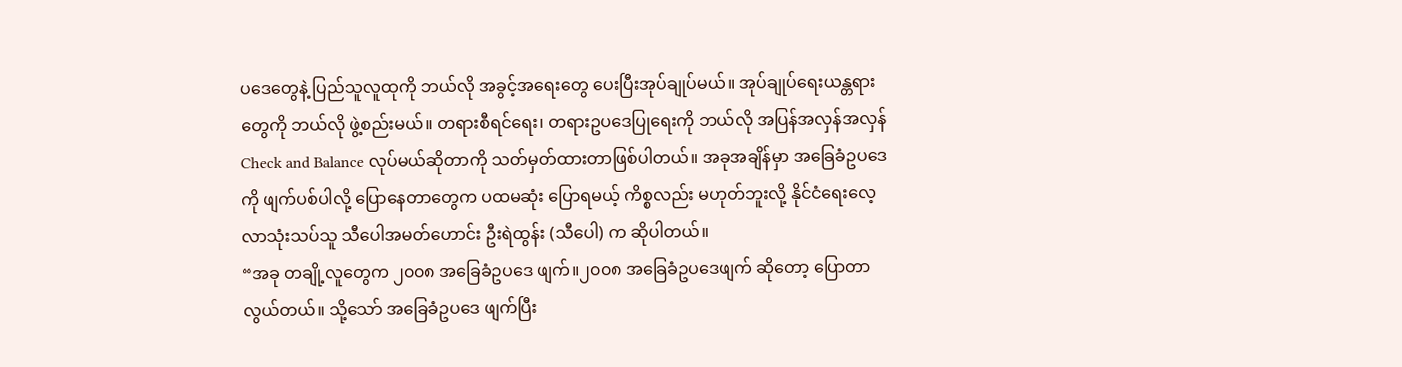ပဒေတွေနဲ့ ပြည်သူလူထုကို ဘယ်လို အခွင့်အရေးတွေ ပေးပြီးအုပ်ချုပ်မယ်။ အုပ်ချုပ်ရေးယန္တရားတွေကို ဘယ်လို ဖွဲ့စည်းမယ်။ တရားစီရင်ရေး၊ တရားဥပဒေပြုရေးကို ဘယ်လို အပြန်အလှန်အလှန် Check and Balance လုပ်မယ်ဆိုတာကို သတ်မှတ်ထားတာဖြစ်ပါတယ်။ အခုအချိန်မှာ အခြေခံဥပဒေကို ဖျက်ပစ်ပါလို့ ပြောနေတာတွေက ပထမဆုံး ပြောရမယ့် ကိစ္စလည်း မဟုတ်ဘူးလို့ နိုင်ငံရေးလေ့လာသုံးသပ်သူ သီပေါအမတ်ဟောင်း ဦးရဲထွန်း (သီပေါ) က ဆိုပါတယ်။
“အခု တချို့လူတွေက ၂၀၀၈ အခြေခံဥပဒေ ဖျက်။၂၀၀၈ အခြေခံဥပဒေဖျက် ဆိုတော့ ပြောတာလွယ်တယ်။ သို့သော် အခြေခံဥပဒေ ဖျက်ပြီး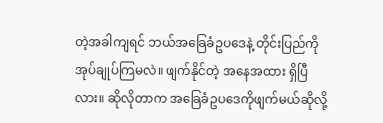တဲ့အခါကျရင် ဘယ်အခြေခံဥပဒေနဲ့ တိုင်းပြည်ကို အုပ်ချုပ်ကြမလဲ။ ဖျက်နိုင်တဲ့ အနေအထား ရှိပြီလား။ ဆိုလိုတာက အခြေခံဥပဒေကိုဖျက်မယ်ဆိုလို့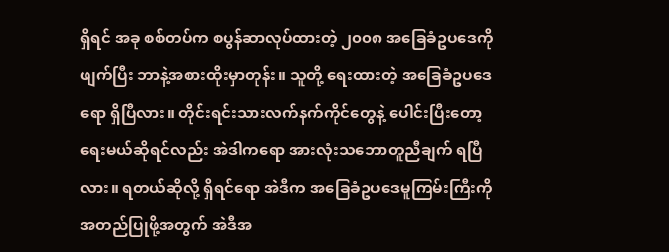ရှိရင် အခု စစ်တပ်က စပွန်ဆာလုပ်ထားတဲ့ ၂၀၀၈ အခြေခံဥပဒေကိုဖျက်ပြီး ဘာနဲ့အစားထိုးမှာတုန်း။ သူတို့ ရေးထားတဲ့ အခြေခံဥပဒေရော ရှိပြီလား။ တိုင်းရင်းသားလက်နက်ကိုင်တွေနဲ့ ပေါင်းပြီးတော့ ရေးမယ်ဆိုရင်လည်း အဲဒါကရော အားလုံးသဘောတူညီချက် ရပြီလား။ ရတယ်ဆိုလို့ ရှိရင်ရော အဲဒီက အခြေခံဥပဒေမူကြမ်းကြီးကို အတည်ပြုဖို့အတွက် အဲဒီအ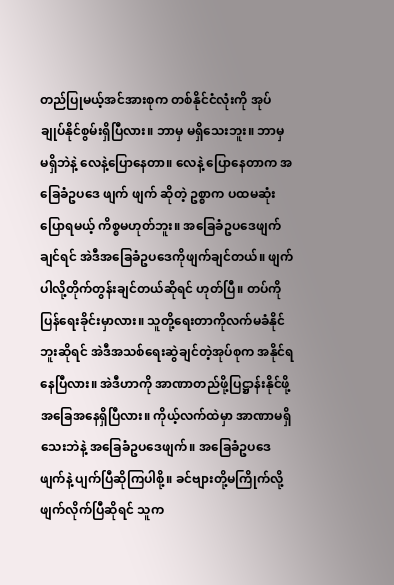တည်ပြုမယ့်အင်အားစုက တစ်နိုင်ငံလုံးကို အုပ်ချုပ်နိုင်စွမ်းရှိပြီလား။ ဘာမှ မရှိသေးဘူး။ ဘာမှ မရှိဘဲနဲ့ လေနဲ့ပြောနေတာ။ လေနဲ့ ပြောနေတာက အခြေခံဥပဒေ ဖျက် ဖျက် ဆိုတဲ့ ဥစ္စာက ပထမဆုံး ပြောရမယ့် ကိစ္စမဟုတ်ဘူး။ အခြေခံဥပဒေဖျက်ချင်ရင် အဲဒီအခြေခံဥပဒေကိုဖျက်ချင်တယ်။ ဖျက်ပါလို့တိုက်တွန်းချင်တယ်ဆိုရင် ဟုတ်ပြီ။ တပ်ကို ပြန်ရေးခိုင်းမှာလား။ သူတို့ရေးတာကိုလက်မခံနိုင်ဘူးဆိုရင် အဲဒီအသစ်ရေးဆွဲချင်တဲ့အုပ်စုက အနိုင်ရနေပြီလား။ အဲဒီဟာကို အာဏာတည်ဖို့ပြဋ္ဌာန်းနိုင်ဖို့ အခြေအနေရှိပြီလား။ ကိုယ့်လက်ထဲမှာ အာဏာမရှိသေးဘဲနဲ့ အခြေခံဥပဒေဖျက်။ အခြေခံဥပဒေဖျက်နဲ့ ပျက်ပြီဆိုကြပါစို့။ ခင်ဗျားတို့မကြိုက်လို့ ဖျက်လိုက်ပြီဆိုရင် သူက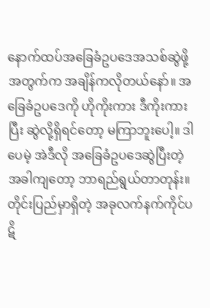နောက်ထပ်အခြေခံဥပဒေအသစ်ဆွဲဖို့အတွက်က အချိန်ကလိုတယ်နော်။ အခြေခံဥပဒေကို ဟိုကိုးကား ဒီကိုးကားပြီး ဆွဲလို့ရှိရင်တော့ မကြာဘူးပေါ့။ ဒါပေမဲ့ အဲဒီလို အခြေခံဥပဒေဆွဲပြီးတဲ့အခါကျတော့ ဘာရည်ရွယ်တာတုန်း။ တိုင်းပြည်မှာရှိတဲ့ အခုလက်နက်ကိုင်ပဋိ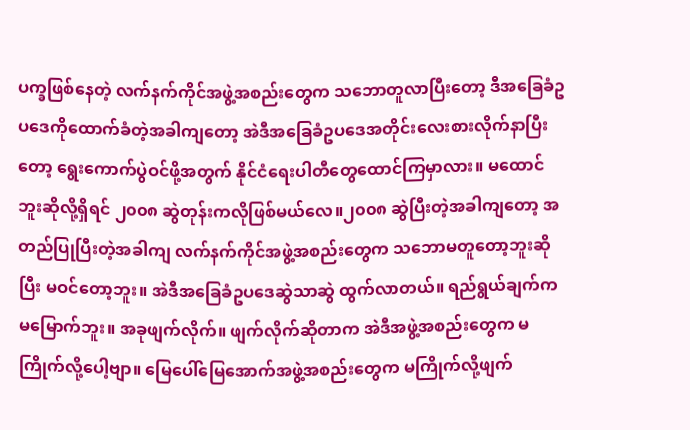ပက္ခဖြစ်နေတဲ့ လက်နက်ကိုင်အဖွဲ့အစည်းတွေက သဘောတူလာပြီးတော့ ဒီအခြေခံဥပဒေကိုထောက်ခံတဲ့အခါကျတော့ အဲဒီအခြေခံဥပဒေအတိုင်းလေးစားလိုက်နာပြီးတော့ ရွေးကောက်ပွဲဝင်ဖို့အတွက် နိုင်ငံရေးပါတီတွေထောင်ကြမှာလား။ မထောင်ဘူးဆိုလို့ရှိရင် ၂၀၀၈ ဆွဲတုန်းကလိုဖြစ်မယ်လေ။၂၀၀၈ ဆွဲပြီးတဲ့အခါကျတော့ အတည်ပြုပြီးတဲ့အခါကျ လက်နက်ကိုင်အဖွဲ့အစည်းတွေက သဘောမတူတော့ဘူးဆိုပြီး မဝင်တော့ဘူး။ အဲဒီအခြေခံဥပဒေဆွဲသာဆွဲ ထွက်လာတယ်။ ရည်ရွယ်ချက်က မမြောက်ဘူး။ အခုဖျက်လိုက်။ ဖျက်လိုက်ဆိုတာက အဲဒီအဖွဲ့အစည်းတွေက မကြိုက်လို့ပေါ့ဗျာ။ မြေပေါ်မြေအောက်အဖွဲ့အစည်းတွေက မကြိုက်လို့ဖျက်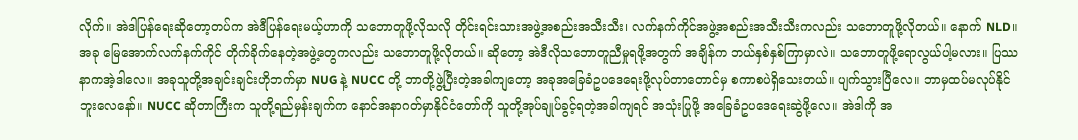လိုက်။ အဲဒါပြန်ရေးဆိုတော့တပ်က အဲဒီပြန်ရေးမယ့်ဟာကို သဘောတူဖို့လိုသလို တိုင်းရင်းသားအဖွဲ့အစည်းအသီးသီး၊ လက်နက်ကိုင်အဖွဲ့အစည်းအသီးသီးကလည်း သဘောတူဖို့လိုတယ်။ နောက် NLD။ အခု မြေအောက်လက်နက်ကိုင် တိုက်ခိုက်နေတဲ့အဖွဲ့တွေကလည်း သဘောတူဖို့လိုတယ်။ ဆိုတော့ အဲဒီလိုသဘောတူညီမှုရဖို့အတွက် အချိန်က ဘယ်နှစ်နှစ်ကြာမှာလဲ။ သဘောတူဖို့ရောလွယ်ပါ့မလား။ ပြဿနာကအဲ့ဒါလေ။ အခုသူတို့အချင်းချင်းဟိုဘက်မှာ NUG နဲ့ NUCC တို့ ဘာတို့ဖွဲ့ပြီးတဲ့အခါကျတော့ အခုအခြေခံဥပဒေရေးဖို့လုပ်တာတောင်မှ စကာစပဲရှိသေးတယ်။ ပျက်သွားပြီလေ။ ဘာမှထပ်မလုပ်နိုင်ဘူးလေနော်။ NUCC ဆိုတာကြီးက သူတို့ရည်မှန်းချက်က နောင်အနာဂတ်မှာနိုင်ငံတော်ကို သူတို့အုပ်ချုပ်ခွင့်ရတဲ့အခါကျရင် အသုံးပြုဖို့ အခြေခံဥပဒေရေးဆွဲဖို့လေ။ အဲဒါကို အ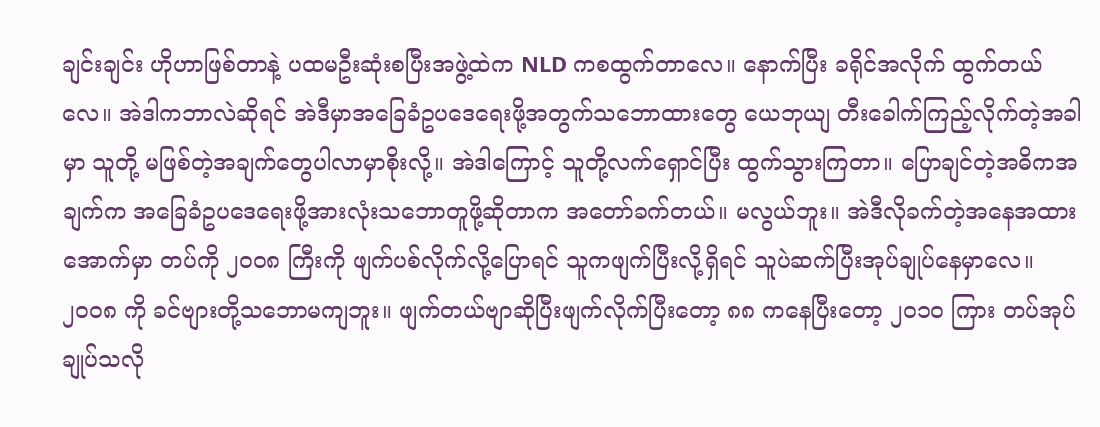ချင်းချင်း ဟိုဟာဖြစ်တာနဲ့ ပထမဦးဆုံးစပြီးအဖွဲ့ထဲက NLD ကစထွက်တာလေ။ နောက်ပြီး ခရိုင်အလိုက် ထွက်တယ်လေ။ အဲဒါကဘာလဲဆိုရင် အဲဒီမှာအခြေခံဥပဒေရေးဖို့အတွက်သဘောထားတွေ ယေဘုယျ တီးခေါက်ကြည့်လိုက်တဲ့အခါမှာ သူတို့ မဖြစ်တဲ့အချက်တွေပါလာမှာစိုးလို့။ အဲဒါကြောင့် သူတို့လက်ရှောင်ပြီး ထွက်သွားကြတာ။ ပြောချင်တဲ့အဓိကအချက်က အခြေခံဥပဒေရေးဖို့အားလုံးသဘောတူဖို့ဆိုတာက အတော်ခက်တယ်။ မလွယ်ဘူး။ အဲဒီလိုခက်တဲ့အနေအထားအောက်မှာ တပ်ကို ၂၀၀၈ ကြီးကို ဖျက်ပစ်လိုက်လို့ပြောရင် သူကဖျက်ပြီးလို့ရှိရင် သူပဲဆက်ပြီးအုပ်ချုပ်နေမှာလေ။ ၂၀၀၈ ကို ခင်ဗျားတို့သဘောမကျဘူး။ ဖျက်တယ်ဗျာဆိုပြီးဖျက်လိုက်ပြီးတော့ ၈၈ ကနေပြီးတော့ ၂၀၁၀ ကြား တပ်အုပ်ချုပ်သလို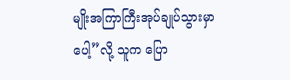မျိုးအကြာကြီးအုပ်ချုပ်သွားမှာပေါ့”လို့ သူက ပြော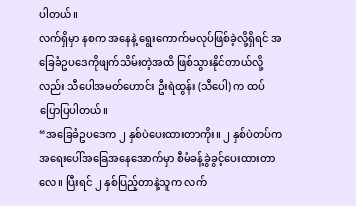ပါတယ်။
လက်ရှိမှာ နစက အနေနဲ့ ရွေးကောက်မလုပ်ဖြစ်ခဲ့လို့ရှိရင် အခြေခံဥပဒေကိုဖျက်သိမ်းတဲ့အထိ ဖြစ်သွားနိုင်တာယ်လို့လည်း သီပေါအမတ်ဟောင်း ဦးရဲထွန်း (သီပေါ) က ထပ်ပြောပြပါတယ်။
“အခြေခံဥပဒေက ၂ နှစ်ပဲပေးထားတာကိုး။ ၂ နှစ်ပဲတပ်က အရေးပေါ်အခြေအနေအောက်မှာ စီမံခန့်ခွဲခွင့်ပေးထားတာလေ။ ပြီးရင် ၂ နှစ်ပြည့်တာနဲ့သူက လက်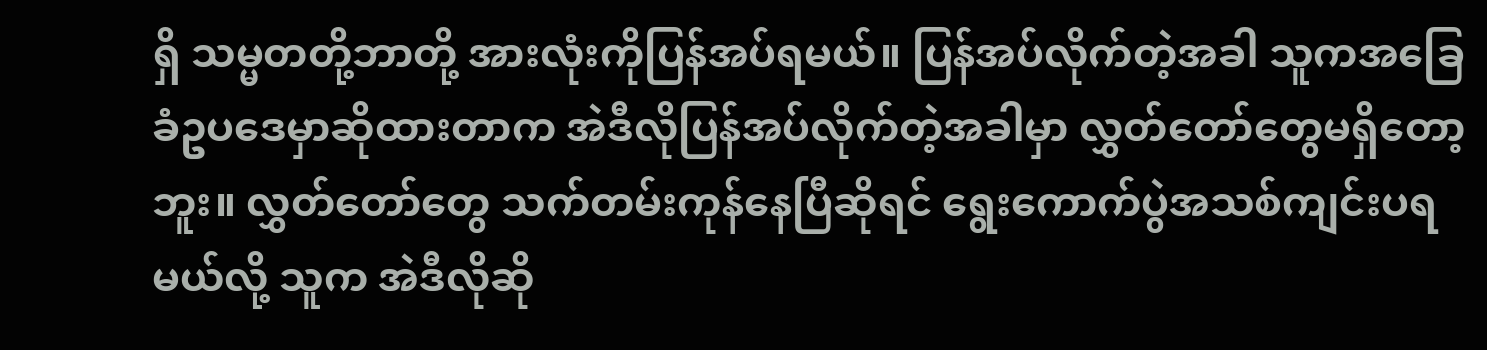ရှိ သမ္မတတို့ဘာတို့ အားလုံးကိုပြန်အပ်ရမယ်။ ပြန်အပ်လိုက်တဲ့အခါ သူကအခြေခံဥပဒေမှာဆိုထားတာက အဲဒီလိုပြန်အပ်လိုက်တဲ့အခါမှာ လွှတ်တော်တွေမရှိတော့ဘူး။ လွှတ်တော်တွေ သက်တမ်းကုန်နေပြီဆိုရင် ရွေးကောက်ပွဲအသစ်ကျင်းပရမယ်လို့ သူက အဲဒီလိုဆို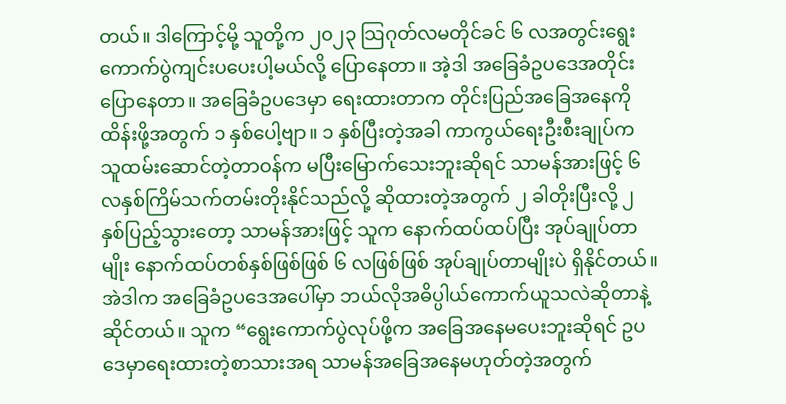တယ်။ ဒါကြောင့်မို့ သူတို့က ၂၀၂၃ သြဂုတ်လမတိုင်ခင် ၆ လအတွင်းရွေးကောက်ပွဲကျင်းပပေးပါ့မယ်လို့ ပြောနေတာ။ အဲ့ဒါ အခြေခံဥပဒေအတိုင်း ပြောနေတာ။ အခြေခံဥပဒေမှာ ရေးထားတာက တိုင်းပြည်အခြေအနေကို ထိန်းဖို့အတွက် ၁ နှစ်ပေါ့ဗျာ။ ၁ နှစ်ပြီးတဲ့အခါ ကာကွယ်ရေးဦးစီးချုပ်က သူထမ်းဆောင်တဲ့တာဝန်က မပြီးမြောက်သေးဘူးဆိုရင် သာမန်အားဖြင့် ၆ လနှစ်ကြိမ်သက်တမ်းတိုးနိုင်သည်လို့ ဆိုထားတဲ့အတွက် ၂ ခါတိုးပြီးလို့ ၂ နှစ်ပြည့်သွားတော့ သာမန်အားဖြင့် သူက နောက်ထပ်ထပ်ပြီး အုပ်ချုပ်တာမျိုး နောက်ထပ်တစ်နှစ်ဖြစ်ဖြစ် ၆ လဖြစ်ဖြစ် အုပ်ချုပ်တာမျိုးပဲ ရှိနိုင်တယ်။ အဲဒါက အခြေခံဥပဒေအပေါ်မှာ ဘယ်လိုအဓိပ္ပါယ်ကောက်ယူသလဲဆိုတာနဲ့ ဆိုင်တယ်။ သူက “ရွေးကောက်ပွဲလုပ်ဖို့က အခြေအနေမပေးဘူးဆိုရင် ဥပဒေမှာရေးထားတဲ့စာသားအရ သာမန်အခြေအနေမဟုတ်တဲ့အတွက်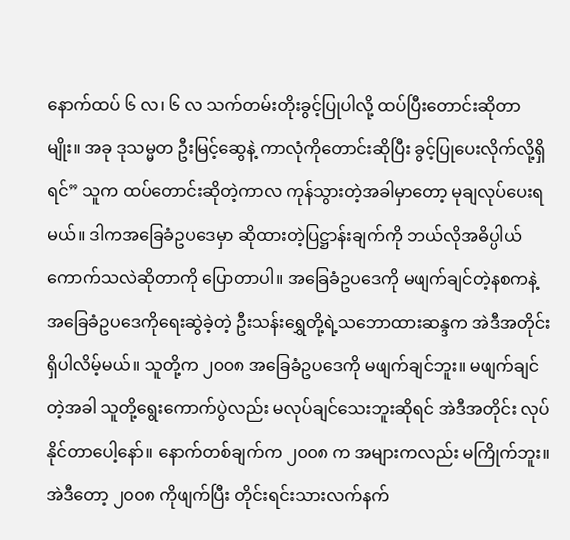နောက်ထပ် ၆ လ၊ ၆ လ သက်တမ်းတိုးခွင့်ပြုပါလို့ ထပ်ပြီးတောင်းဆိုတာမျိုး။ အခု ဒုသမ္မတ ဦးမြင့်ဆွေနဲ့ ကာလုံကိုတောင်းဆိုပြီး ခွင့်ပြုပေးလိုက်လို့ရှိရင်” သူက ထပ်တောင်းဆိုတဲ့ကာလ ကုန်သွားတဲ့အခါမှာတော့ မုချလုပ်ပေးရမယ်။ ဒါကအခြေခံဥပဒေမှာ ဆိုထားတဲ့ပြဋ္ဌာန်းချက်ကို ဘယ်လိုအဓိပ္ပါယ်ကောက်သလဲဆိုတာကို ပြောတာပါ။ အခြေခံဥပဒေကို မဖျက်ချင်တဲ့နစကနဲ့ အခြေခံဥပဒေကိုရေးဆွဲခဲ့တဲ့ ဦးသန်းရွှေတို့ရဲ့သဘောထားဆန္ဒက အဲဒီအတိုင်းရှိပါလိမ့်မယ်။ သူတို့က ၂၀၀၈ အခြေခံဥပဒေကို မဖျက်ချင်ဘူး။ မဖျက်ချင်တဲ့အခါ သူတို့ရွေးကောက်ပွဲလည်း မလုပ်ချင်သေးဘူးဆိုရင် အဲဒီအတိုင်း လုပ်နိုင်တာပေါ့နော်။ နောက်တစ်ချက်က ၂၀၀၈ က အများကလည်း မကြိုက်ဘူး။ အဲဒီတော့ ၂၀၀၈ ကိုဖျက်ပြီး တိုင်းရင်းသားလက်နက်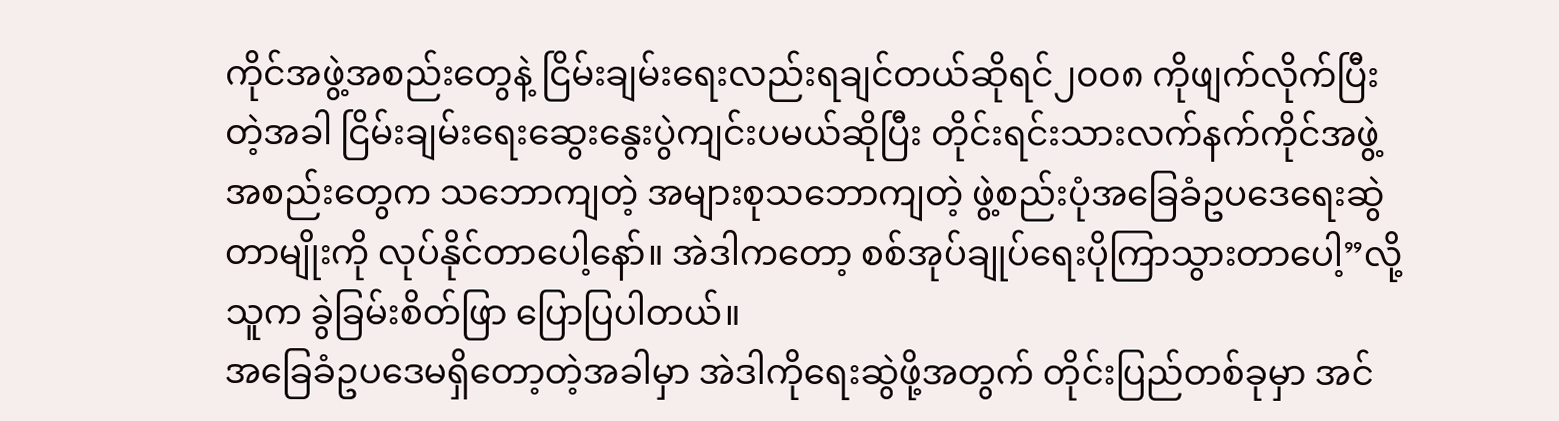ကိုင်အဖွဲ့အစည်းတွေနဲ့ ငြိမ်းချမ်းရေးလည်းရချင်တယ်ဆိုရင်၂၀၀၈ ကိုဖျက်လိုက်ပြီးတဲ့အခါ ငြိမ်းချမ်းရေးဆွေးနွေးပွဲကျင်းပမယ်ဆိုပြီး တိုင်းရင်းသားလက်နက်ကိုင်အဖွဲ့အစည်းတွေက သဘောကျတဲ့ အများစုသဘောကျတဲ့ ဖွဲ့စည်းပုံအခြေခံဥပဒေရေးဆွဲတာမျိုးကို လုပ်နိုင်တာပေါ့နော်။ အဲဒါကတော့ စစ်အုပ်ချုပ်ရေးပိုကြာသွားတာပေါ့”လို့ သူက ခွဲခြမ်းစိတ်ဖြာ ပြောပြပါတယ်။
အခြေခံဥပဒေမရှိတော့တဲ့အခါမှာ အဲဒါကိုရေးဆွဲဖို့အတွက် တိုင်းပြည်တစ်ခုမှာ အင်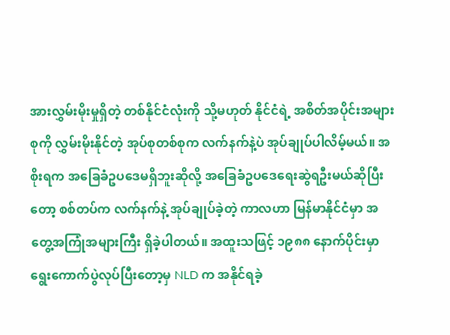အားလွှမ်းမိုးမှုရှိတဲ့ တစ်နိုင်ငံလုံးကို သို့မဟုတ် နိုင်ငံရဲ့ အစိတ်အပိုင်းအများစုကို လွှမ်းမိုးနိုင်တဲ့ အုပ်စုတစ်စုက လက်နက်နဲ့ပဲ အုပ်ချုပ်ပါလိမ့်မယ်။ အစိုးရက အခြေခံဥပဒေမရှိဘူးဆိုလို့ အခြေခံဥပဒေရေးဆွဲရဦးမယ်ဆိုပြီးတော့ စစ်တပ်က လက်နက်နဲ့ အုပ်ချုပ်ခဲ့တဲ့ ကာလဟာ မြန်မာနိုင်ငံမှာ အတွေ့အကြုံအများကြီး ရှိခဲ့ပါတယ်။ အထူးသဖြင့် ၁၉၈၈ နောက်ပိုင်းမှာ ရွေးကောက်ပွဲလုပ်ပြီးတော့မှ NLD က အနိုင်ရခဲ့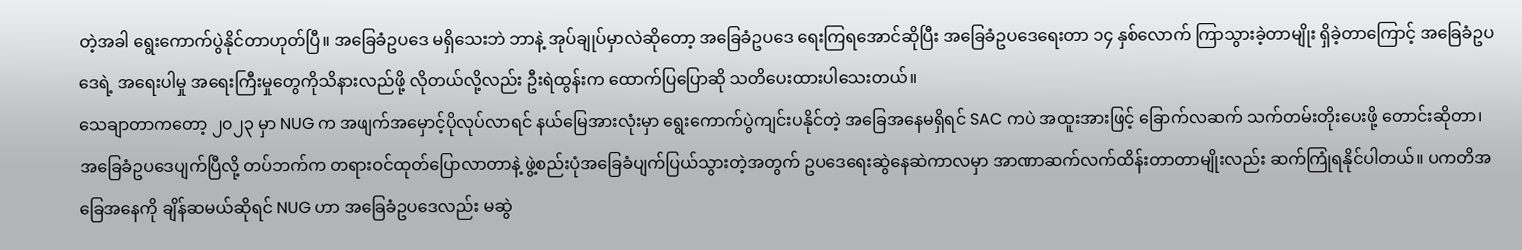တဲ့အခါ ရွေးကောက်ပွဲနိုင်တာဟုတ်ပြီ။ အခြေခံဥပဒေ မရှိသေးဘဲ ဘာနဲ့ အုပ်ချုပ်မှာလဲဆိုတော့ အခြေခံဥပဒေ ရေးကြရအောင်ဆိုပြီး အခြေခံဥပဒေရေးတာ ၁၄ နှစ်လောက် ကြာသွားခဲ့တာမျိုး ရှိခဲ့တာကြောင့် အခြေခံဥပဒေရဲ့ အရေးပါမှု အရေးကြီးမှုတွေကိုသိနားလည်ဖို့ လိုတယ်လို့လည်း ဦးရဲထွန်းက ထောက်ပြပြောဆို သတိပေးထားပါသေးတယ်။
သေချာတာကတော့ ၂၀၂၃ မှာ NUG က အဖျက်အမှောင့်ပိုလုပ်လာရင် နယ်မြေအားလုံးမှာ ရွေးကောက်ပွဲကျင်းပနိုင်တဲ့ အခြေအနေမရှိရင် SAC ကပဲ အထူးအားဖြင့် ခြောက်လဆက် သက်တမ်းတိုးပေးဖို့ တောင်းဆိုတာ၊ အခြေခံဥပဒေပျက်ပြီလို့ တပ်ဘက်က တရားဝင်ထုတ်ပြောလာတာနဲ့ ဖွဲ့စည်းပုံအခြေခံပျက်ပြယ်သွားတဲ့အတွက် ဥပဒေရေးဆွဲနေဆဲကာလမှာ အာဏာဆက်လက်ထိန်းတာတာမျိုးလည်း ဆက်ကြုံရနိုင်ပါတယ်။ ပကတိအခြေအနေကို ချိန်ဆမယ်ဆိုရင် NUG ဟာ အခြေခံဥပဒေလည်း မဆွဲ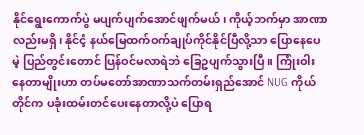နိုင်ရွေးကောက်ပွဲ မပျက်ပျက်အောင်ဖျက်မယ်၊ ကိုယ့်ဘက်မှာ အာဏာလည်းမရှိ၊ နိုင်ငံ့ နယ်မြေထက်ဝက်ချုပ်ကိုင်နိုင်ပြီလို့သာ ပြောနေပေမဲ့ ပြည်တွင်းတောင် ပြန်ဝင်မလာရဲဘဲ ခြေဥပျက်သွားပြီ။ ကြုံးဝါးနေတာမျိုးဟာ တပ်မတော်အာဏာသက်တမ်းရှည်အောင် NUG ကိုယ်တိုင်က ပခုံးထမ်းတင်ပေးနေတာလို့ပဲ ပြောရ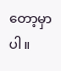တော့မှာပါ။